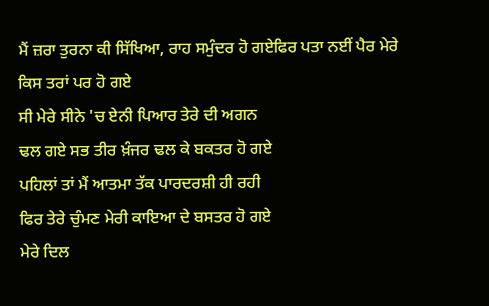ਮੈਂ ਜ਼ਰਾ ਤੁਰਨਾ ਕੀ ਸਿੱਖਿਆ, ਰਾਹ ਸਮੁੰਦਰ ਹੋ ਗਏਫਿਰ ਪਤਾ ਨਈਂ ਪੈਰ ਮੇਰੇ ਕਿਸ ਤਰਾਂ ਪਰ ਹੋ ਗਏ
ਸੀ ਮੇਰੇ ਸੀਨੇ 'ਚ ਏਨੀ ਪਿਆਰ ਤੇਰੇ ਦੀ ਅਗਨ
ਢਲ ਗਏ ਸਭ ਤੀਰ ਖ਼ੰਜਰ ਢਲ ਕੇ ਬਕਤਰ ਹੋ ਗਏ
ਪਹਿਲਾਂ ਤਾਂ ਮੈਂ ਆਤਮਾ ਤੱਕ ਪਾਰਦਰਸ਼ੀ ਹੀ ਰਹੀ
ਫਿਰ ਤੇਰੇ ਚੁੰਮਣ ਮੇਰੀ ਕਾਇਆ ਦੇ ਬਸਤਰ ਹੋ ਗਏ
ਮੇਰੇ ਦਿਲ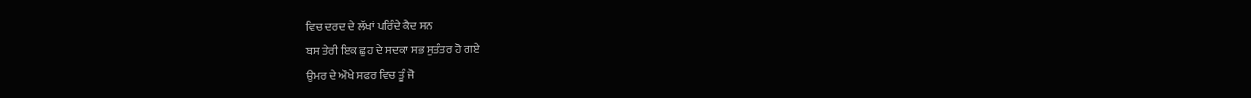ਵਿਚ ਦਰਦ ਦੇ ਲੱਖਾਂ ਪਰਿੰਦੇ ਕੈਦ ਸਨ
ਬਸ ਤੇਰੀ ਇਕ ਛੁਹ ਦੇ ਸਦਕਾ ਸਭ ਸੁਤੰਤਰ ਹੋ ਗਏ
ਉਮਰ ਦੇ ਔਖੇ ਸਫਰ ਵਿਚ ਤੂੰ ਜੋ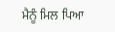ਮੈਨੂੰ ਮਿਲ ਪਿਆ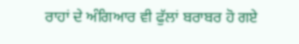ਰਾਹਾਂ ਦੇ ਅੰਗਿਆਰ ਵੀ ਫੁੱਲਾਂ ਬਰਾਬਰ ਹੋ ਗਏ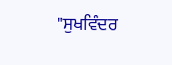"ਸੁਖਵਿੰਦਰ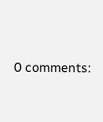0 comments: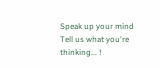Speak up your mind
Tell us what you're thinking... !